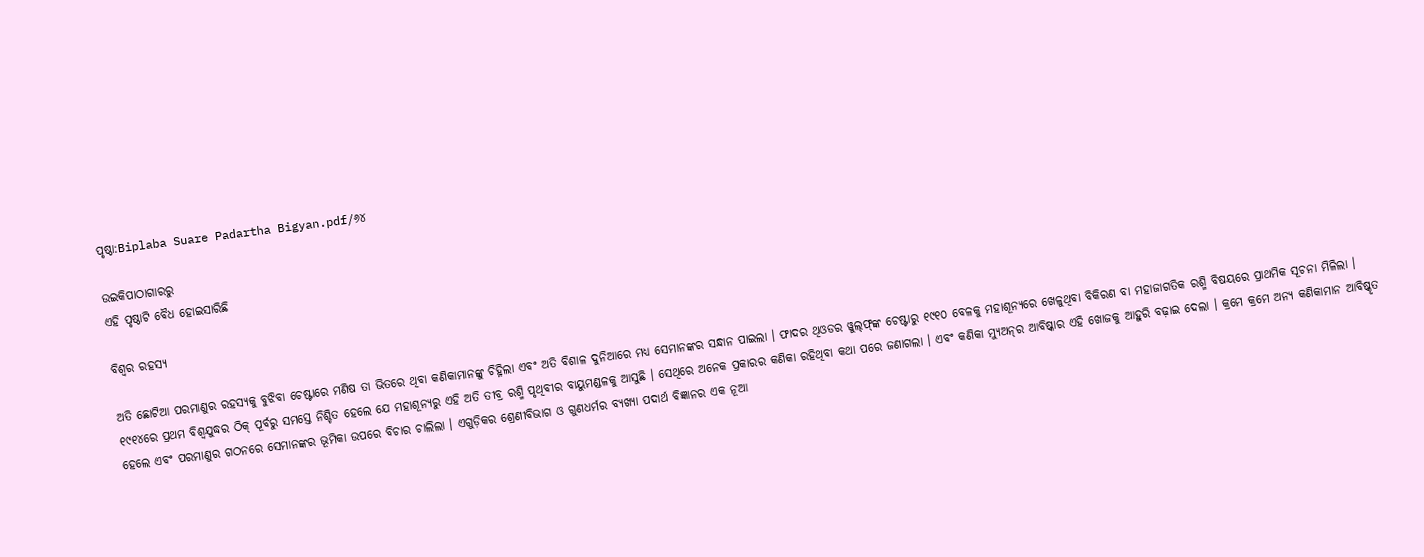ପୃଷ୍ଠା:Biplaba Suare Padartha Bigyan.pdf/୬୪

ଉଇକିପାଠାଗାର‌ରୁ
ଏହି ପୃଷ୍ଠାଟି ବୈଧ ହୋଇସାରିଛି

ବିଶ୍ବର ରହସ୍ଯ

ଅତି ଛୋଟିଆ ପରମାଣୁର ରହସ୍ୟକୁ ବୁଝିବା ଚେଷ୍ଟାରେ ମଣିଷ ତା ଭିତରେ ଥିବା କଣିକାମାନଙ୍କୁ ଚିହ୍ନିଲା ଏବଂ ଅତି ବିଶାଳ ଦୁନିଆରେ ମଧ୍ୟ ସେମାନଙ୍କର ସନ୍ଧାନ ପାଇଲା । ଫାଦର ଥିଓଡର ୱୁଲ୍‌ଫ୍‌ଙ୍କ ଚେଷ୍ଟାରୁ ୧୯୧୦ ବେଳକୁ ମହାଶୂନ୍ୟରେ ଖେଳୁଥିବା ବିକିରଣ ବା ମହାଜାଗତିକ ରଶ୍ମି ବିଷୟରେ ପ୍ରାଥମିକ ସୂଚନା ମିଳିଲା । ୧୯୧୪ରେ ପ୍ରଥମ ବିଶ୍ବଯୁଦ୍ଧର ଠିକ୍ ପୂର୍ବରୁ ସମସ୍ତେ ନିଶ୍ଚିତ ହେଲେ ଯେ ମହାଶୂନ୍ୟରୁ ଏହି ଅତି ତୀବ୍ର ରଶ୍ମି ପୃଥିବୀର ବାୟୁମଣ୍ଡଳକୁ ଆସୁଛି । ସେଥିରେ ଅନେକ ପ୍ରକାରର କଣିକା ରହିଥିବା କଥା ପରେ ଜଣାଗଲା । ଏବଂ କଣିକା ମ୍ୟୁଅନ୍‌‌ର ଆବିଷ୍କାର ଏହି ଖୋଜକୁ ଆହୁରି ବଢ଼ାଇ ଦେଲା । କ୍ରମେ କ୍ରମେ ଅନ୍ୟ କଣିକାମାନ ଆବିଷ୍କୃତ ହେଲେ ଏବଂ ପରମାଣୁର ଗଠନରେ ସେମାନଙ୍କର ଭୂମିକା ଉପରେ ବିଚାର ଚାଲିଲା । ଏଗୁଡ଼ିକର ଶ୍ରେଣୀବିଭାଗ ଓ ଗୁଣଧର୍ମର ବ୍ୟଖ୍ୟା ପଦାର୍ଥ ବିଜ୍ଞାନର ଏକ ନୂଆ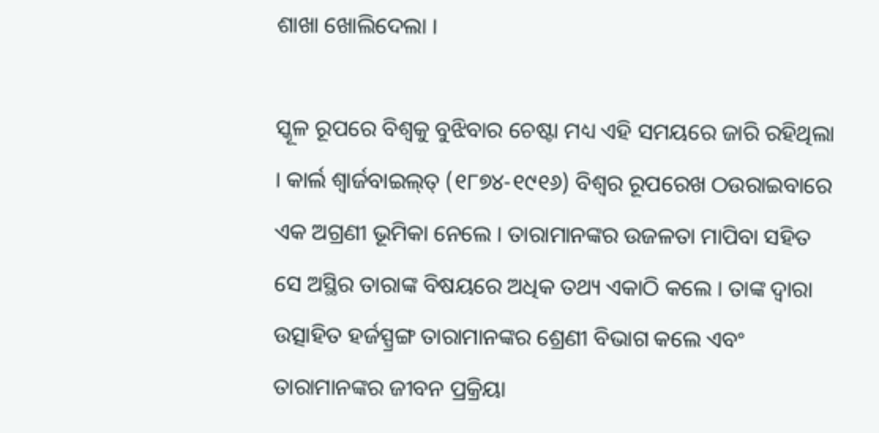ଶାଖା ଖୋଲିଦେଲା ।

ସ୍କୂଳ ରୂପରେ ବିଶ୍ୱକୁ ବୁଝିବାର ଚେଷ୍ଟା ମଧ୍ୟ ଏହି ସମୟରେ ଜାରି ରହିଥିଲା । କାର୍ଲ ଶ୍ବାର୍ଜବାଇଲ୍‌ତ୍ (୧୮୭୪-୧୯୧୬) ବିଶ୍ବର ରୂପରେଖ ଠଉରାଇବାରେ ଏକ ଅଗ୍ରଣୀ ଭୂମିକା ନେଲେ । ତାରାମାନଙ୍କର ଉଜଳତା ମାପିବା ସହିତ ସେ ଅସ୍ଥିର ତାରାଙ୍କ ବିଷୟରେ ଅଧିକ ତଥ୍ୟ ଏକାଠି କଲେ । ତାଙ୍କ ଦ୍ବାରା ଉତ୍ସାହିତ ହର୍ଜସ୍ପ୍ରଙ୍ଗ ତାରାମାନଙ୍କର ଶ୍ରେଣୀ ବିଭାଗ କଲେ ଏବଂ ତାରାମାନଙ୍କର ଜୀବନ ପ୍ରକ୍ରିୟା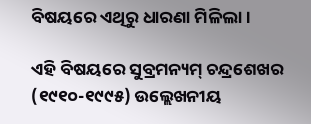ବିଷୟରେ ଏଥିରୁ ଧାରଣା ମିଳିଲା ।

ଏହି ବିଷୟରେ ସୁବ୍ରମନ୍ୟମ୍ ଚନ୍ଦ୍ରଶେଖର (୧୯୧୦-୧୯୯୫) ଉଲ୍ଲେଖନୀୟ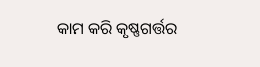କାମ କରି କୃଷ୍ଣଗର୍ତ୍ତର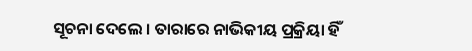ସୂଚନା ଦେଲେ । ତାରାରେ ନାଭିକୀୟ ପ୍ରକ୍ରିୟା ହିଁ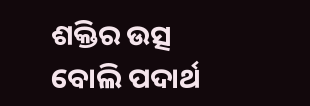ଶକ୍ତିର ଉତ୍ସ ବୋଲି ପଦାର୍ଥ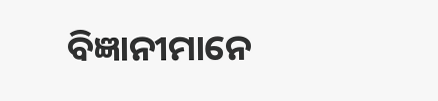ବିଜ୍ଞାନୀମାନେ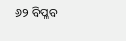୬୨ ବିପ୍ଳବ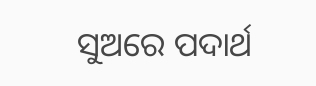ସୁଅରେ ପଦାର୍ଥ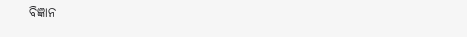ବିଜ୍ଞାନ